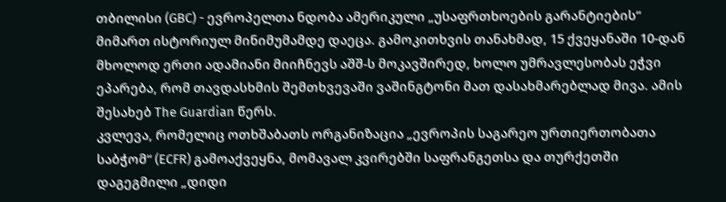თბილისი (GBC) - ევროპელთა ნდობა ამერიკული „უსაფრთხოების გარანტიების“ მიმართ ისტორიულ მინიმუმამდე დაეცა. გამოკითხვის თანახმად, 15 ქვეყანაში 10-დან მხოლოდ ერთი ადამიანი მიიჩნევს აშშ-ს მოკავშირედ, ხოლო უმრავლესობას ეჭვი ეპარება, რომ თავდასხმის შემთხვევაში ვაშინგტონი მათ დასახმარებლად მივა. ამის შესახებ The Guardian წერს.
კვლევა, რომელიც ოთხშაბათს ორგანიზაცია „ევროპის საგარეო ურთიერთობათა საბჭომ“ (ECFR) გამოაქვეყნა, მომავალ კვირებში საფრანგეთსა და თურქეთში დაგეგმილი „დიდი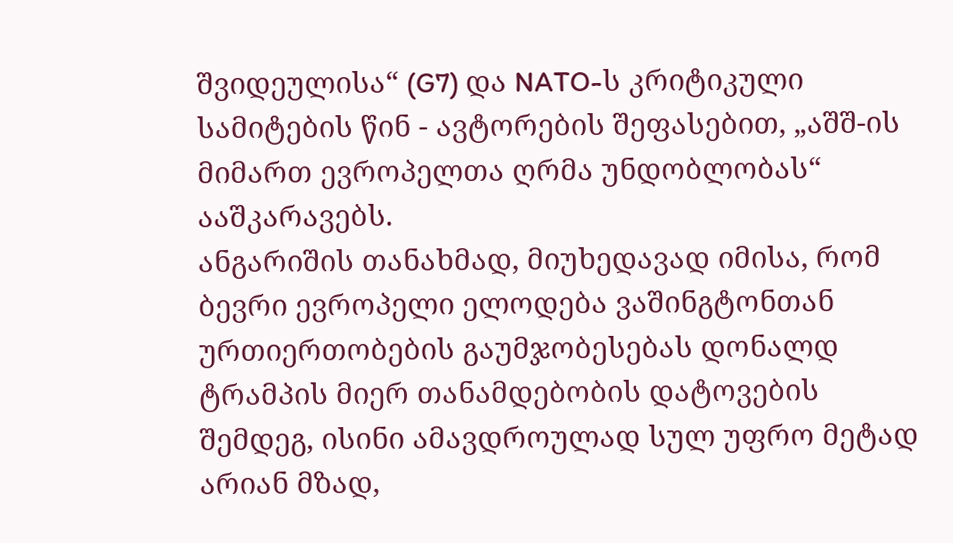შვიდეულისა“ (G7) და NATO-ს კრიტიკული სამიტების წინ - ავტორების შეფასებით, „აშშ-ის მიმართ ევროპელთა ღრმა უნდობლობას“ ააშკარავებს.
ანგარიშის თანახმად, მიუხედავად იმისა, რომ ბევრი ევროპელი ელოდება ვაშინგტონთან ურთიერთობების გაუმჯობესებას დონალდ ტრამპის მიერ თანამდებობის დატოვების შემდეგ, ისინი ამავდროულად სულ უფრო მეტად არიან მზად,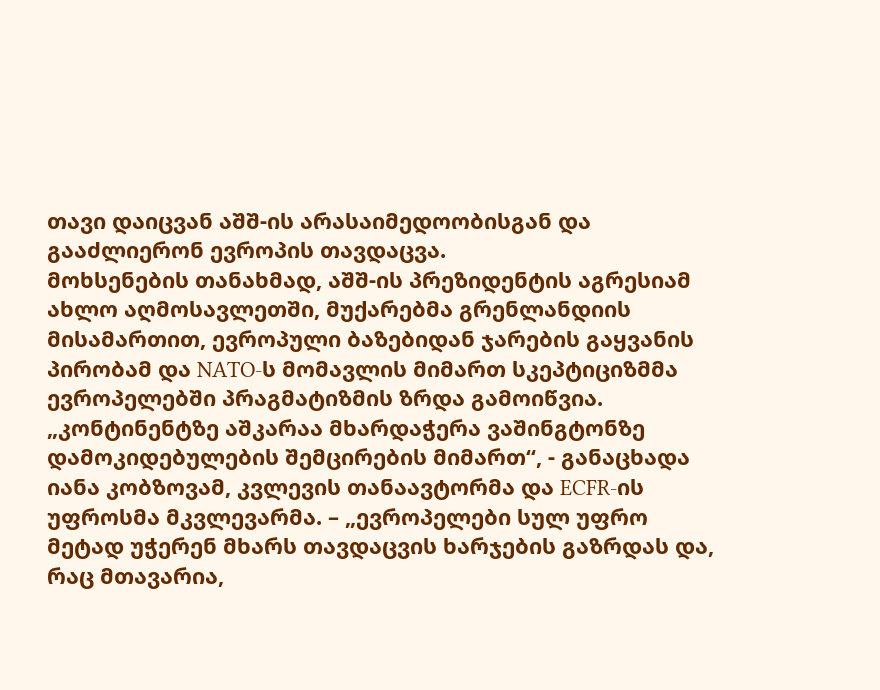თავი დაიცვან აშშ-ის არასაიმედოობისგან და გააძლიერონ ევროპის თავდაცვა.
მოხსენების თანახმად, აშშ-ის პრეზიდენტის აგრესიამ ახლო აღმოსავლეთში, მუქარებმა გრენლანდიის მისამართით, ევროპული ბაზებიდან ჯარების გაყვანის პირობამ და NATO-ს მომავლის მიმართ სკეპტიციზმმა ევროპელებში პრაგმატიზმის ზრდა გამოიწვია.
„კონტინენტზე აშკარაა მხარდაჭერა ვაშინგტონზე დამოკიდებულების შემცირების მიმართ“, - განაცხადა იანა კობზოვამ, კვლევის თანაავტორმა და ECFR-ის უფროსმა მკვლევარმა. – „ევროპელები სულ უფრო მეტად უჭერენ მხარს თავდაცვის ხარჯების გაზრდას და, რაც მთავარია,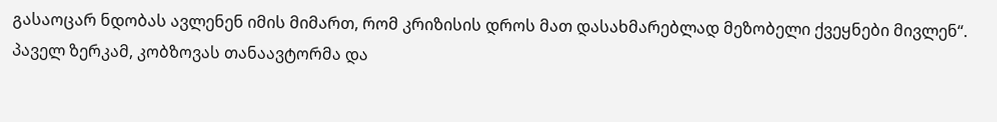გასაოცარ ნდობას ავლენენ იმის მიმართ, რომ კრიზისის დროს მათ დასახმარებლად მეზობელი ქვეყნები მივლენ“.
პაველ ზერკამ, კობზოვას თანაავტორმა და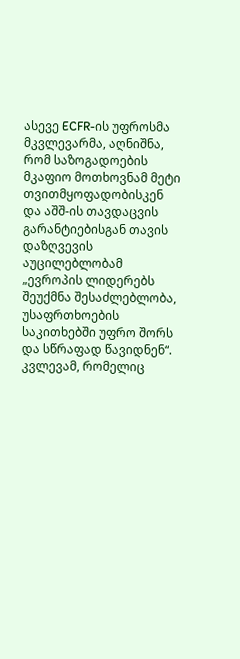ასევე ECFR-ის უფროსმა მკვლევარმა, აღნიშნა, რომ საზოგადოების მკაფიო მოთხოვნამ მეტი თვითმყოფადობისკენ და აშშ-ის თავდაცვის გარანტიებისგან თავის დაზღვევის აუცილებლობამ „ევროპის ლიდერებს შეუქმნა შესაძლებლობა, უსაფრთხოების საკითხებში უფრო შორს და სწრაფად წავიდნენ“.
კვლევამ, რომელიც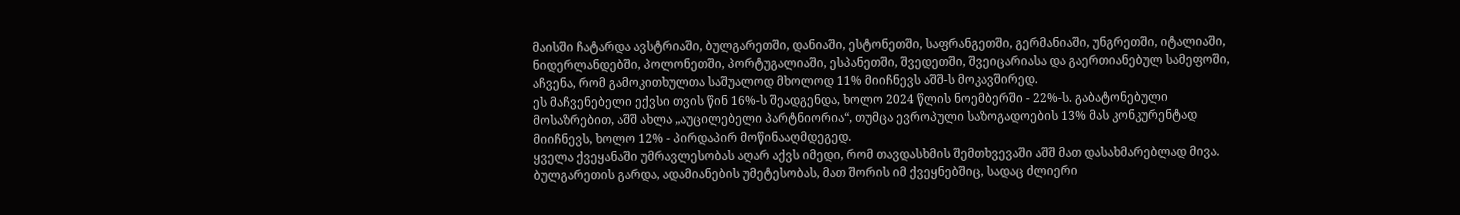მაისში ჩატარდა ავსტრიაში, ბულგარეთში, დანიაში, ესტონეთში, საფრანგეთში, გერმანიაში, უნგრეთში, იტალიაში, ნიდერლანდებში, პოლონეთში, პორტუგალიაში, ესპანეთში, შვედეთში, შვეიცარიასა და გაერთიანებულ სამეფოში, აჩვენა, რომ გამოკითხულთა საშუალოდ მხოლოდ 11% მიიჩნევს აშშ-ს მოკავშირედ.
ეს მაჩვენებელი ექვსი თვის წინ 16%-ს შეადგენდა, ხოლო 2024 წლის ნოემბერში - 22%-ს. გაბატონებული მოსაზრებით, აშშ ახლა „აუცილებელი პარტნიორია“, თუმცა ევროპული საზოგადოების 13% მას კონკურენტად მიიჩნევს, ხოლო 12% - პირდაპირ მოწინააღმდეგედ.
ყველა ქვეყანაში უმრავლესობას აღარ აქვს იმედი, რომ თავდასხმის შემთხვევაში აშშ მათ დასახმარებლად მივა. ბულგარეთის გარდა, ადამიანების უმეტესობას, მათ შორის იმ ქვეყნებშიც, სადაც ძლიერი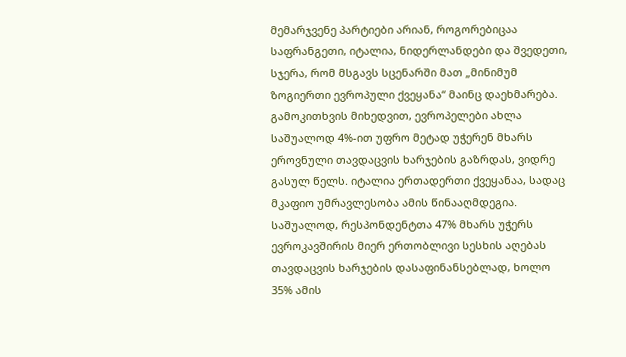მემარჯვენე პარტიები არიან, როგორებიცაა საფრანგეთი, იტალია, ნიდერლანდები და შვედეთი, სჯერა, რომ მსგავს სცენარში მათ „მინიმუმ ზოგიერთი ევროპული ქვეყანა“ მაინც დაეხმარება.
გამოკითხვის მიხედვით, ევროპელები ახლა საშუალოდ 4%-ით უფრო მეტად უჭერენ მხარს ეროვნული თავდაცვის ხარჯების გაზრდას, ვიდრე გასულ წელს. იტალია ერთადერთი ქვეყანაა, სადაც მკაფიო უმრავლესობა ამის წინააღმდეგია.
საშუალოდ, რესპონდენტთა 47% მხარს უჭერს ევროკავშირის მიერ ერთობლივი სესხის აღებას თავდაცვის ხარჯების დასაფინანსებლად, ხოლო 35% ამის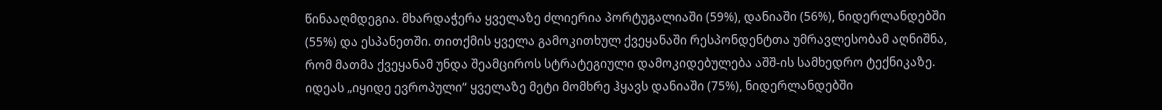წინააღმდეგია. მხარდაჭერა ყველაზე ძლიერია პორტუგალიაში (59%), დანიაში (56%), ნიდერლანდებში (55%) და ესპანეთში. თითქმის ყველა გამოკითხულ ქვეყანაში რესპონდენტთა უმრავლესობამ აღნიშნა, რომ მათმა ქვეყანამ უნდა შეამციროს სტრატეგიული დამოკიდებულება აშშ-ის სამხედრო ტექნიკაზე. იდეას „იყიდე ევროპული“ ყველაზე მეტი მომხრე ჰყავს დანიაში (75%), ნიდერლანდებში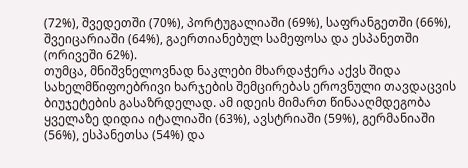(72%), შვედეთში (70%), პორტუგალიაში (69%), საფრანგეთში (66%), შვეიცარიაში (64%), გაერთიანებულ სამეფოსა და ესპანეთში (ორივეში 62%).
თუმცა, მნიშვნელოვნად ნაკლები მხარდაჭერა აქვს შიდა სახელმწიფოებრივი ხარჯების შემცირებას ეროვნული თავდაცვის ბიუჯეტების გასაზრდელად. ამ იდეის მიმართ წინააღმდეგობა ყველაზე დიდია იტალიაში (63%), ავსტრიაში (59%), გერმანიაში (56%), ესპანეთსა (54%) და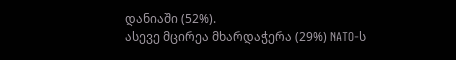დანიაში (52%).
ასევე მცირეა მხარდაჭერა (29%) NATO-ს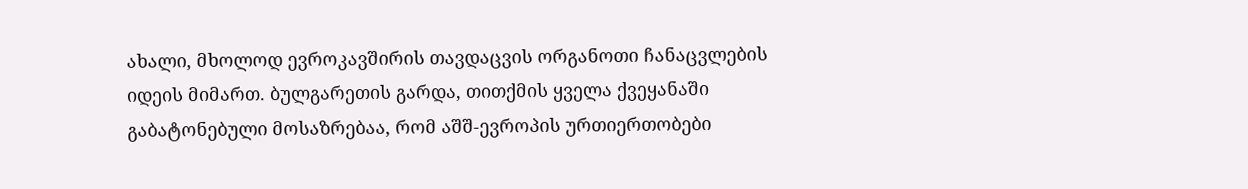ახალი, მხოლოდ ევროკავშირის თავდაცვის ორგანოთი ჩანაცვლების იდეის მიმართ. ბულგარეთის გარდა, თითქმის ყველა ქვეყანაში გაბატონებული მოსაზრებაა, რომ აშშ-ევროპის ურთიერთობები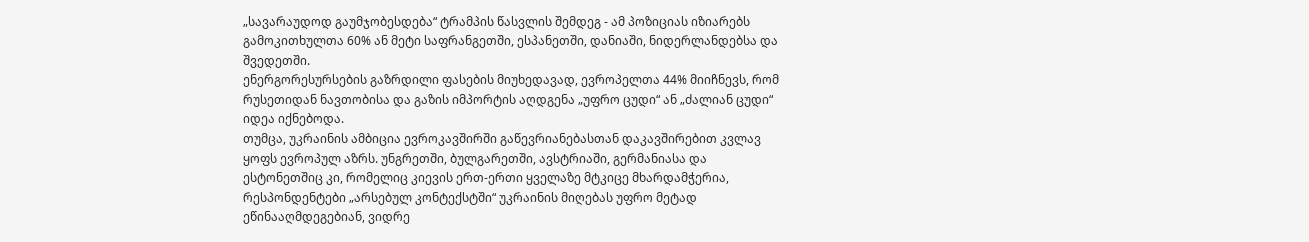„სავარაუდოდ გაუმჯობესდება“ ტრამპის წასვლის შემდეგ - ამ პოზიციას იზიარებს გამოკითხულთა 60% ან მეტი საფრანგეთში, ესპანეთში, დანიაში, ნიდერლანდებსა და შვედეთში.
ენერგორესურსების გაზრდილი ფასების მიუხედავად, ევროპელთა 44% მიიჩნევს, რომ რუსეთიდან ნავთობისა და გაზის იმპორტის აღდგენა „უფრო ცუდი“ ან „ძალიან ცუდი“ იდეა იქნებოდა.
თუმცა, უკრაინის ამბიცია ევროკავშირში გაწევრიანებასთან დაკავშირებით კვლავ ყოფს ევროპულ აზრს. უნგრეთში, ბულგარეთში, ავსტრიაში, გერმანიასა და ესტონეთშიც კი, რომელიც კიევის ერთ-ერთი ყველაზე მტკიცე მხარდამჭერია, რესპონდენტები „არსებულ კონტექსტში“ უკრაინის მიღებას უფრო მეტად ეწინააღმდეგებიან, ვიდრე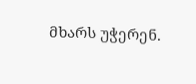მხარს უჭერენ.